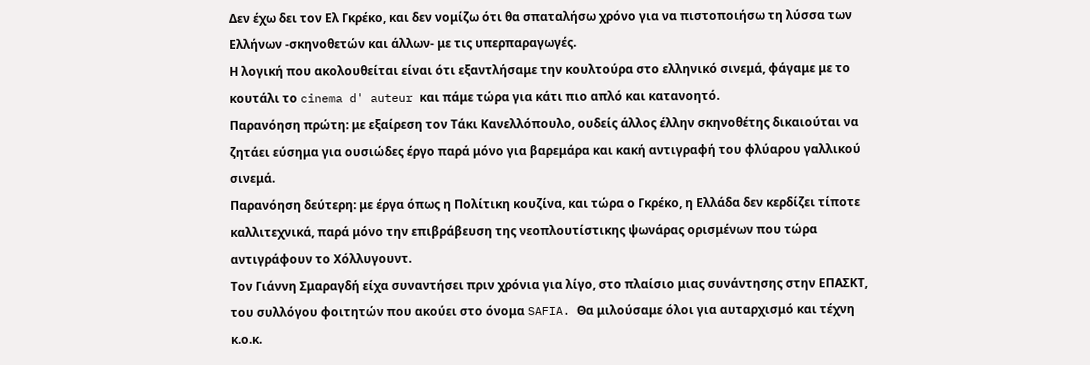Δεν έχω δει τον Ελ Γκρέκο, και δεν νομίζω ότι θα σπαταλήσω χρόνο για να πιστοποιήσω τη λύσσα των Ελλήνων -σκηνοθετών και άλλων- με τις υπερπαραγωγές.
Η λογική που ακολουθείται είναι ότι εξαντλήσαμε την κουλτούρα στο ελληνικό σινεμά, φάγαμε με το κουτάλι το cinema d' auteur και πάμε τώρα για κάτι πιο απλό και κατανοητό.
Παρανόηση πρώτη: με εξαίρεση τον Τάκι Κανελλόπουλο, ουδείς άλλος έλλην σκηνοθέτης δικαιούται να ζητάει εύσημα για ουσιώδες έργο παρά μόνο για βαρεμάρα και κακή αντιγραφή του φλύαρου γαλλικού σινεμά.
Παρανόηση δεύτερη: με έργα όπως η Πολίτικη κουζίνα, και τώρα ο Γκρέκο, η Ελλάδα δεν κερδίζει τίποτε καλλιτεχνικά, παρά μόνο την επιβράβευση της νεοπλουτίστικης ψωνάρας ορισμένων που τώρα αντιγράφουν το Χόλλυγουντ.
Τον Γιάννη Σμαραγδή είχα συναντήσει πριν χρόνια για λίγο, στο πλαίσιο μιας συνάντησης στην ΕΠΑΣΚΤ, του συλλόγου φοιτητών που ακούει στο όνομα SAFIA. Θα μιλούσαμε όλοι για αυταρχισμό και τέχνη κ.ο.κ.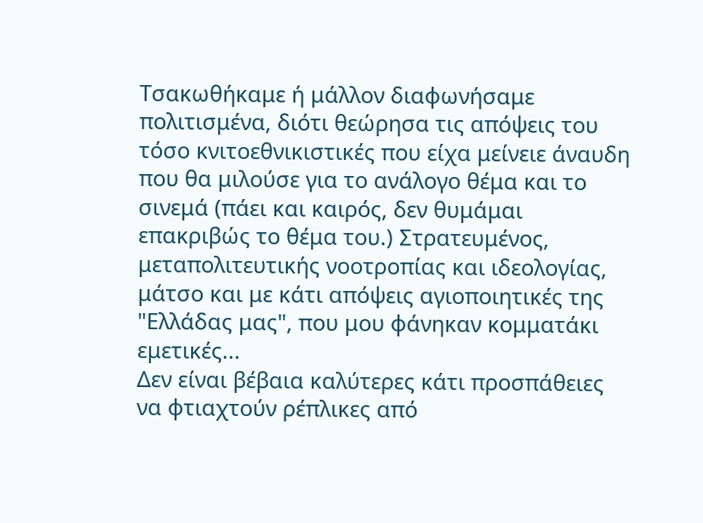Τσακωθήκαμε ή μάλλον διαφωνήσαμε πολιτισμένα, διότι θεώρησα τις απόψεις του τόσο κνιτοεθνικιστικές που είχα μείνειε άναυδη που θα μιλούσε για το ανάλογο θέμα και το σινεμά (πάει και καιρός, δεν θυμάμαι επακριβώς το θέμα του.) Στρατευμένος, μεταπολιτευτικής νοοτροπίας και ιδεολογίας, μάτσο και με κάτι απόψεις αγιοποιητικές της "Ελλάδας μας", που μου φάνηκαν κομματάκι εμετικές...
Δεν είναι βέβαια καλύτερες κάτι προσπάθειες να φτιαχτούν ρέπλικες από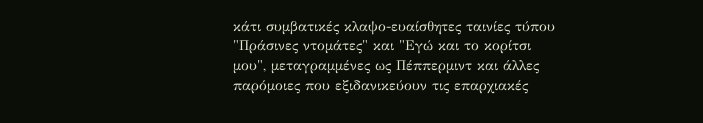κάτι συμβατικές κλαψο-ευαίσθητες ταινίες τύπου "Πράσινες ντομάτες" και "Εγώ και το κορίτσι μου", μεταγραμμένες ως Πέππερμιντ και άλλες παρόμοιες που εξιδανικεύουν τις επαρχιακές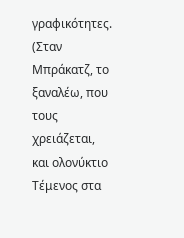γραφικότητες.
(Σταν Μπράκατζ, το ξαναλέω, που τους χρειάζεται, και ολονύκτιο Τέμενος στα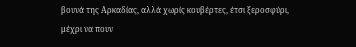βουνά της Αρκαδίας, αλλά χωρίς κουβέρτες, έτσι ξεροσφύρι, μέχρι να πουν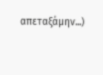απεταξάμην...)